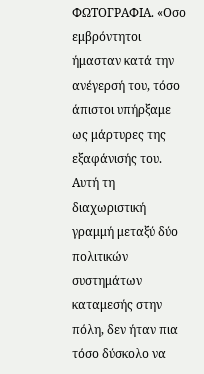ΦΩΤΟΓΡΑΦΙΑ. «Οσο εμβρόντητοι ήμασταν κατά την ανέγερσή του, τόσο άπιστοι υπήρξαμε ως μάρτυρες της εξαφάνισής του. Αυτή τη διαχωριστική γραμμή μεταξύ δύο πολιτικών συστημάτων καταμεσής στην πόλη, δεν ήταν πια τόσο δύσκολο να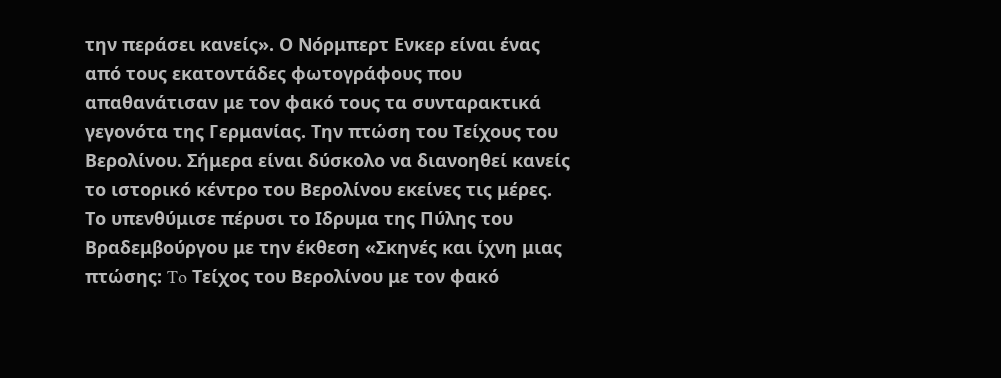την περάσει κανείς». Ο Νόρμπερτ Ενκερ είναι ένας από τους εκατοντάδες φωτογράφους που απαθανάτισαν με τον φακό τους τα συνταρακτικά γεγονότα της Γερμανίας. Την πτώση του Τείχους του Βερολίνου. Σήμερα είναι δύσκολο να διανοηθεί κανείς το ιστορικό κέντρο του Βερολίνου εκείνες τις μέρες. Το υπενθύμισε πέρυσι το Ιδρυμα της Πύλης του Βραδεμβούργου με την έκθεση «Σκηνές και ίχνη μιας πτώσης: To Τείχος του Βερολίνου με τον φακό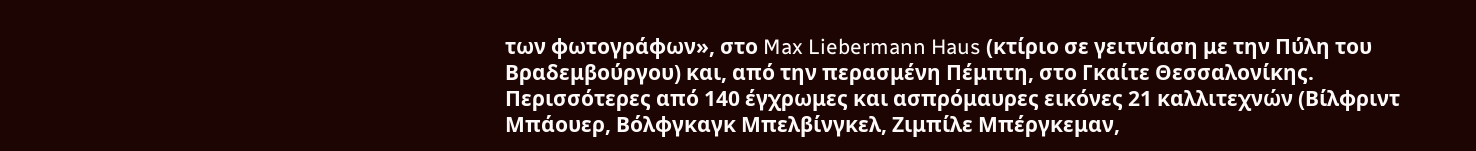των φωτογράφων», στο Max Liebermann Haus (κτίριο σε γειτνίαση με την Πύλη του Βραδεμβούργου) και, από την περασμένη Πέμπτη, στο Γκαίτε Θεσσαλονίκης.
Περισσότερες από 140 έγχρωμες και ασπρόμαυρες εικόνες 21 καλλιτεχνών (Βίλφριντ Μπάουερ, Βόλφγκαγκ Μπελβίνγκελ, Ζιμπίλε Μπέργκεμαν,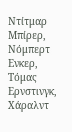Ντίτμαρ Μπίρερ, Νόμπερτ Ενκερ, Τόμας Ερνστινγκ, Χάραλντ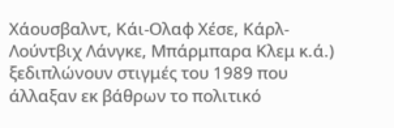Χάουσβαλντ, Κάι-Ολαφ Χέσε, Κάρλ-Λούντβιχ Λάνγκε, Μπάρμπαρα Κλεμ κ.ά.) ξεδιπλώνουν στιγμές του 1989 που άλλαξαν εκ βάθρων το πολιτικό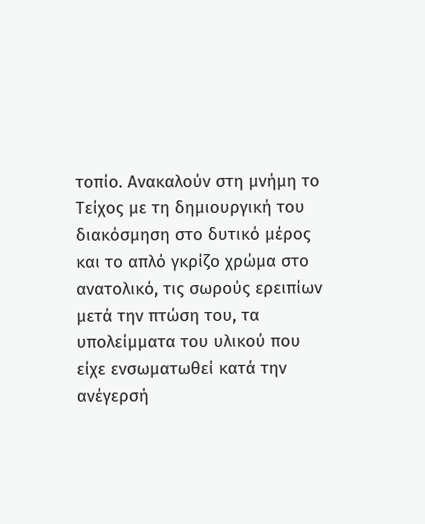τοπίο. Ανακαλούν στη μνήμη το Τείχος με τη δημιουργική του διακόσμηση στο δυτικό μέρος και το απλό γκρίζο χρώμα στο ανατολικό, τις σωρούς ερειπίων μετά την πτώση του, τα υπολείμματα του υλικού που είχε ενσωματωθεί κατά την ανέγερσή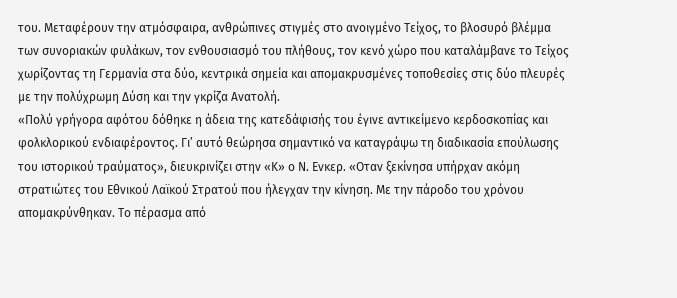του. Μεταφέρουν την ατμόσφαιρα, ανθρώπινες στιγμές στο ανοιγμένο Τείχος, το βλοσυρό βλέμμα των συνοριακών φυλάκων, τον ενθουσιασμό του πλήθους, τον κενό χώρο που καταλάμβανε το Τείχος χωρίζοντας τη Γερμανία στα δύο, κεντρικά σημεία και απομακρυσμένες τοποθεσίες στις δύο πλευρές με την πολύχρωμη Δύση και την γκρίζα Ανατολή.
«Πολύ γρήγορα αφότου δόθηκε η άδεια της κατεδάφισής του έγινε αντικείμενο κερδοσκοπίας και φολκλορικού ενδιαφέροντος. Γι’ αυτό θεώρησα σημαντικό να καταγράψω τη διαδικασία επούλωσης του ιστορικού τραύματος», διευκρινίζει στην «Κ» ο Ν. Ενκερ. «Οταν ξεκίνησα υπήρχαν ακόμη στρατιώτες του Εθνικού Λαϊκού Στρατού που ήλεγχαν την κίνηση. Με την πάροδο του χρόνου απομακρύνθηκαν. Το πέρασμα από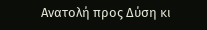Ανατολή προς Δύση κι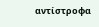αντίστροφα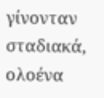γίνονταν σταδιακά, ολοένα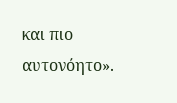και πιο αυτονόητο».